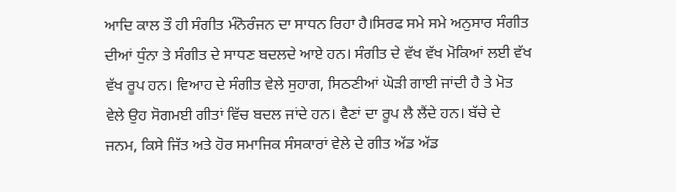ਆਦਿ ਕਾਲ ਤੌ ਹੀ ਸੰਗੀਤ ਮੰਨੋਰੰਜਨ ਦਾ ਸਾਧਨ ਰਿਹਾ ਹੈ।ਸਿਰਫ ਸਮੇ ਸਮੇ ਅਨੁਸਾਰ ਸੰਗੀਤ ਦੀਆਂ ਧੁੰਨਾ ਤੇ ਸੰਗੀਤ ਦੇ ਸਾਧਣ ਬਦਲਦੇ ਆਏ ਹਨ। ਸੰਗੀਤ ਦੇ ਵੱਖ ਵੱਖ ਮੋਕਿਆਂ ਲਈ ਵੱਖ ਵੱਖ ਰੂਪ ਹਨ। ਵਿਆਹ ਦੇ ਸੰਗੀਤ ਵੇਲੇ ਸੁਹਾਗ, ਸਿਠਣੀਆਂ ਘੋੜੀ ਗਾਈ ਜਾਂਦੀ ਹੈ ਤੇ ਮੋਤ ਵੇਲੇ ਉਹ ਸੋਗਮਈ ਗੀਤਾਂ ਵਿੱਚ ਬਦਲ ਜਾਂਦੇ ਹਨ। ਵੈਣਾਂ ਦਾ ਰੂਪ ਲੈ ਲੈਂਦੇ ਹਨ। ਬੱਚੇ ਦੇ ਜਨਮ, ਕਿਸੇ ਜਿੱਤ ਅਤੇ ਹੋਰ ਸਮਾਜਿਕ ਸੰਸਕਾਰਾਂ ਵੇਲੇ ਦੇ ਗੀਤ ਅੱਡ ਅੱਡ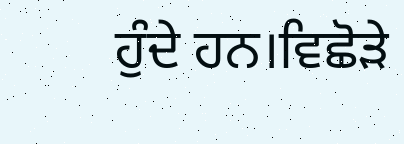ਹੁੰਦੇ ਹਨ।ਵਿਛੋੜੇ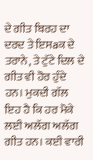ਦੇ ਗੀਤ ਬਿਰਹ ਦਾ ਦਰਦ ਤੇ ਇਸaਕ ਦੇ ਤਰਾਨੇ, ਤੇ ਟੁੱਟੇ ਦਿਲ ਦੇ ਗੀਤ ਵੀ ਹੋਰ ਹੁੰਦੇ ਹਨ। ਮੁਕਦੀ ਗੱਲ ਇਹ ਹੈ ਕਿ ਹਰ ਮੋਕੇ ਲਈ ਅਲੱਗ ਅਲੱਗ ਗੀਤ ਹਨ। ਕਈ ਵਾਰੀ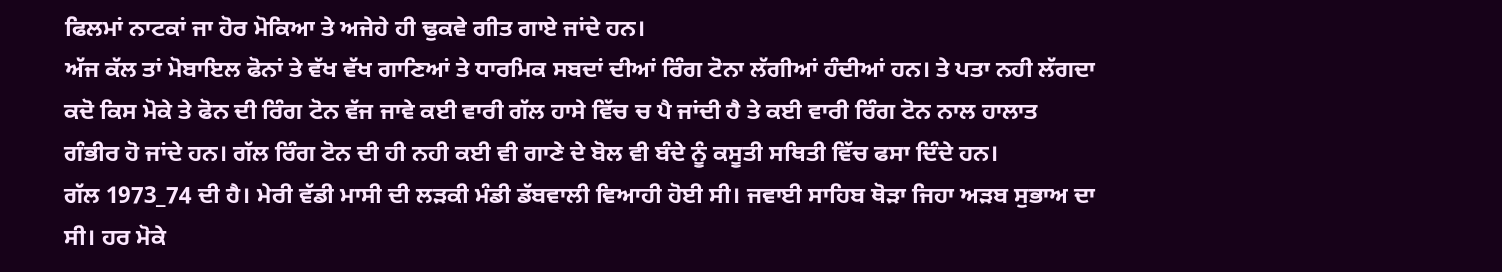ਫਿਲਮਾਂ ਨਾਟਕਾਂ ਜਾ ਹੋਰ ਮੋਕਿਆ ਤੇ ਅਜੇਹੇ ਹੀ ਢੁਕਵੇ ਗੀਤ ਗਾਏ ਜਾਂਦੇ ਹਨ।
ਅੱਜ ਕੱਲ ਤਾਂ ਮੋਬਾਇਲ ਫੋਨਾਂ ਤੇ ਵੱਖ ਵੱਖ ਗਾਣਿਆਂ ਤੇ ਧਾਰਮਿਕ ਸਬਦਾਂ ਦੀਆਂ ਰਿੰਗ ਟੋਨਾ ਲੱਗੀਆਂ ਹੰਦੀਆਂ ਹਨ। ਤੇ ਪਤਾ ਨਹੀ ਲੱਗਦਾ ਕਦੋ ਕਿਸ ਮੋਕੇ ਤੇ ਫੋਨ ਦੀ ਰਿੰਗ ਟੋਨ ਵੱਜ ਜਾਵੇ ਕਈ ਵਾਰੀ ਗੱਲ ਹਾਸੇ ਵਿੱਚ ਚ ਪੈ ਜਾਂਦੀ ਹੈ ਤੇ ਕਈ ਵਾਰੀ ਰਿੰਗ ਟੋਨ ਨਾਲ ਹਾਲਾਤ ਗੰਭੀਰ ਹੋ ਜਾਂਦੇ ਹਨ। ਗੱਲ ਰਿੰਗ ਟੋਨ ਦੀ ਹੀ ਨਹੀ ਕਈ ਵੀ ਗਾਣੇ ਦੇ ਬੋਲ ਵੀ ਬੰਦੇ ਨੂੰ ਕਸੂਤੀ ਸਥਿਤੀ ਵਿੱਚ ਫਸਾ ਦਿੰਦੇ ਹਨ।
ਗੱਲ 1973_74 ਦੀ ਹੈ। ਮੇਰੀ ਵੱਡੀ ਮਾਸੀ ਦੀ ਲੜਕੀ ਮੰਡੀ ਡੱਬਵਾਲੀ ਵਿਆਹੀ ਹੋਈ ਸੀ। ਜਵਾਈ ਸਾਹਿਬ ਥੋੜਾ ਜਿਹਾ ਅੜਬ ਸੁਭਾਅ ਦਾ ਸੀ। ਹਰ ਮੋਕੇ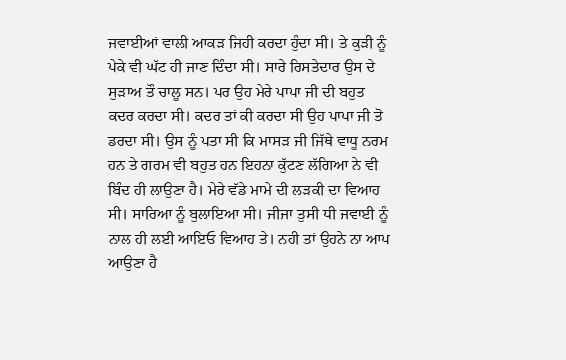ਜਵਾਈਆਂ ਵਾਲੀ ਆਕੜ ਜਿਹੀ ਕਰਦਾ ਹੁੰਦਾ ਸੀ। ਤੇ ਕੁੜੀ ਨੂੰ ਪੇਕੇ ਵੀ ਘੱਟ ਹੀ ਜਾਣ ਦਿੰਦਾ ਸੀ। ਸਾਰੇ ਰਿਸਤੇਦਾਰ ਉਸ ਦੇ ਸੁੜਾਅ ਤੌ ਚਾਲੂ ਸਨ। ਪਰ ਉਹ ਮੇਰੇ ਪਾਪਾ ਜੀ ਦੀ ਬਹੁਤ ਕਦਰ ਕਰਦਾ ਸੀ। ਕਦਰ ਤਾਂ ਕੀ ਕਰਦਾ ਸੀ ਉਹ ਪਾਪਾ ਜੀ ਤੋ ਡਰਦਾ ਸੀ। ਉਸ ਨੂੰ ਪਤਾ ਸੀ ਕਿ ਮਾਸੜ ਜੀ ਜਿੱਥੇ ਵਾਧੂ ਨਰਮ ਹਨ ਤੇ ਗਰਮ ਵੀ ਬਹੁਤ ਹਨ ਇਹਨਾ ਕੁੱਟਣ ਲੱਗਿਆ ਨੇ ਵੀ ਬਿੰਦ ਹੀ ਲਾਉਣਾ ਹੈ। ਮੇਰੇ ਵੱਡੇ ਮਾਮੇ ਦੀ ਲੜਕੀ ਦਾ ਵਿਆਹ ਸੀ। ਸਾਰਿਆ ਨੂੰ ਬੁਲਾਇਆ ਸੀ। ਜੀਜਾ ਤੁਸੀ ਧੀ ਜਵਾਈ ਨੂੰ ਨਾਲ ਹੀ ਲਈ ਆਇਓ ਵਿਆਹ ਤੇ। ਨਹੀ ਤਾਂ ਉਹਨੇ ਨਾ ਆਪ ਆਉਣਾ ਹੈ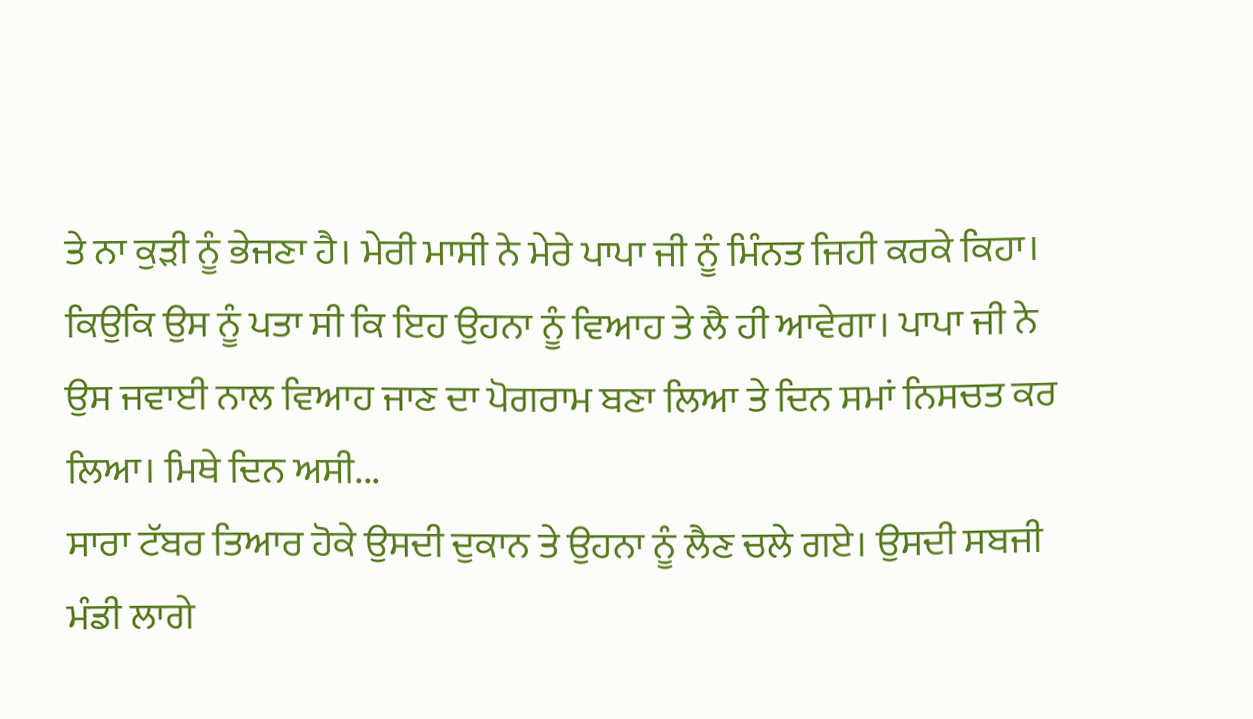ਤੇ ਨਾ ਕੁੜੀ ਨੂੰ ਭੇਜਣਾ ਹੈ। ਮੇਰੀ ਮਾਸੀ ਨੇ ਮੇਰੇ ਪਾਪਾ ਜੀ ਨੂੰ ਮਿੰਨਤ ਜਿਹੀ ਕਰਕੇ ਕਿਹਾ। ਕਿਉਕਿ ਉਸ ਨੂੰ ਪਤਾ ਸੀ ਕਿ ਇਹ ਉਹਨਾ ਨੂੰ ਵਿਆਹ ਤੇ ਲੈ ਹੀ ਆਵੇਗਾ। ਪਾਪਾ ਜੀ ਨੇ ਉਸ ਜਵਾਈ ਨਾਲ ਵਿਆਹ ਜਾਣ ਦਾ ਪੋਗਰਾਮ ਬਣਾ ਲਿਆ ਤੇ ਦਿਨ ਸਮਾਂ ਨਿਸਚਤ ਕਰ ਲਿਆ। ਮਿਥੇ ਦਿਨ ਅਸੀ...
ਸਾਰਾ ਟੱਬਰ ਤਿਆਰ ਹੋਕੇ ਉਸਦੀ ਦੁਕਾਨ ਤੇ ਉਹਨਾ ਨੂੰ ਲੈਣ ਚਲੇ ਗਏ। ਉਸਦੀ ਸਬਜੀ ਮੰਡੀ ਲਾਗੇ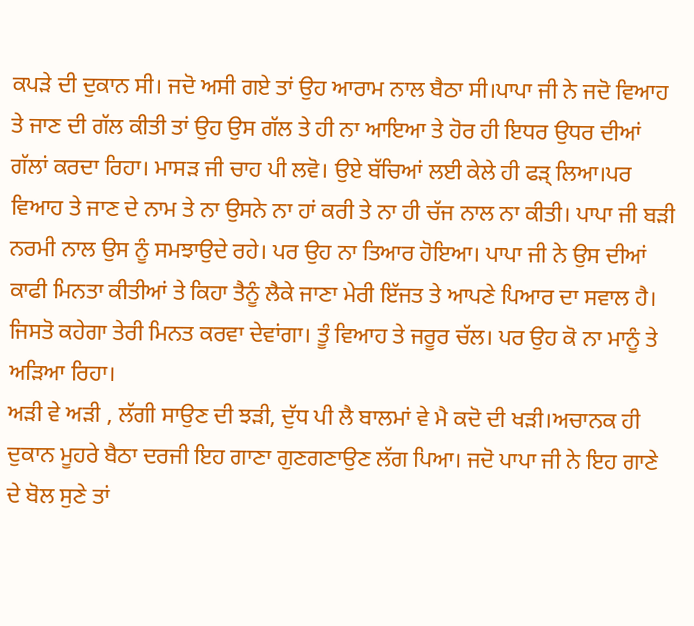ਕਪੜੇ ਦੀ ਦੁਕਾਨ ਸੀ। ਜਦੋ ਅਸੀ ਗਏ ਤਾਂ ਉਹ ਆਰਾਮ ਨਾਲ ਬੈਠਾ ਸੀ।ਪਾਪਾ ਜੀ ਨੇ ਜਦੋ ਵਿਆਹ ਤੇ ਜਾਣ ਦੀ ਗੱਲ ਕੀਤੀ ਤਾਂ ਉਹ ਉਸ ਗੱਲ ਤੇ ਹੀ ਨਾ ਆਇਆ ਤੇ ਹੋਰ ਹੀ ਇਧਰ ਉਧਰ ਦੀਆਂ ਗੱਲਾਂ ਕਰਦਾ ਰਿਹਾ। ਮਾਸੜ ਜੀ ਚਾਹ ਪੀ ਲਵੋ। ਉਏ ਬੱਚਿਆਂ ਲਈ ਕੇਲੇ ਹੀ ਫੜ੍ ਲਿਆ।ਪਰ ਵਿਆਹ ਤੇ ਜਾਣ ਦੇ ਨਾਮ ਤੇ ਨਾ ਉਸਨੇ ਨਾ ਹਾਂ ਕਰੀ ਤੇ ਨਾ ਹੀ ਚੱਜ ਨਾਲ ਨਾ ਕੀਤੀ। ਪਾਪਾ ਜੀ ਬੜੀ ਨਰਮੀ ਨਾਲ ਉਸ ਨੂੰ ਸਮਝਾਉਦੇ ਰਹੇ। ਪਰ ਉਹ ਨਾ ਤਿਆਰ ਹੋਇਆ। ਪਾਪਾ ਜੀ ਨੇ ਉਸ ਦੀਆਂ ਕਾਫੀ ਮਿਨਤਾ ਕੀਤੀਆਂ ਤੇ ਕਿਹਾ ਤੈਨੂੰ ਲੈਕੇ ਜਾਣਾ ਮੇਰੀ ਇੱਜਤ ਤੇ ਆਪਣੇ ਪਿਆਰ ਦਾ ਸਵਾਲ ਹੈ। ਜਿਸਤੋ ਕਹੇਗਾ ਤੇਰੀ ਮਿਨਤ ਕਰਵਾ ਦੇਵਾਂਗਾ। ਤੂੰ ਵਿਆਹ ਤੇ ਜਰੂਰ ਚੱਲ। ਪਰ ਉਹ ਕੋ ਨਾ ਮਾਨੂੰ ਤੇ ਅੜਿਆ ਰਿਹਾ।
ਅੜੀ ਵੇ ਅੜੀ , ਲੱਗੀ ਸਾਉਣ ਦੀ ਝੜੀ, ਦੁੱਧ ਪੀ ਲੈ ਬਾਲਮਾਂ ਵੇ ਮੈ ਕਦੋ ਦੀ ਖੜੀ।ਅਚਾਨਕ ਹੀ ਦੁਕਾਨ ਮੂਹਰੇ ਬੈਠਾ ਦਰਜੀ ਇਹ ਗਾਣਾ ਗੁਣਗਣਾਉਣ ਲੱਗ ਪਿਆ। ਜਦੋ ਪਾਪਾ ਜੀ ਨੇ ਇਹ ਗਾਣੇ ਦੇ ਬੋਲ ਸੁਣੇ ਤਾਂ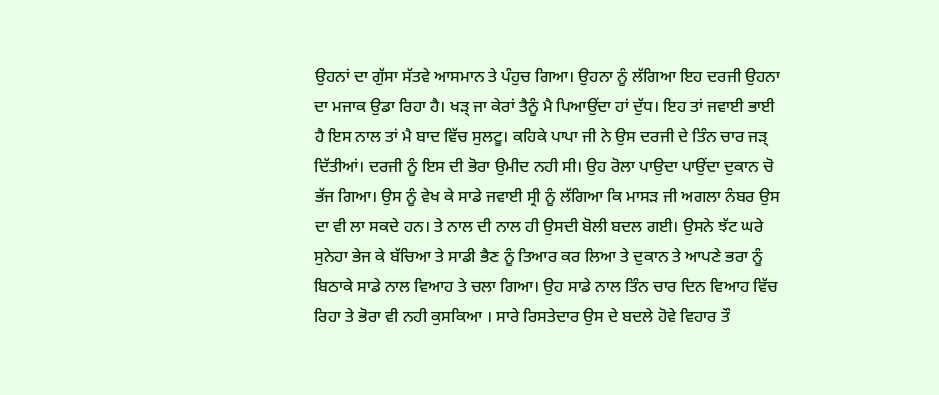ਉਹਨਾਂ ਦਾ ਗੁੱਸਾ ਸੱਤਵੇ ਆਸਮਾਨ ਤੇ ਪੰਹੁਚ ਗਿਆ। ਉਹਨਾ ਨੂੰ ਲੱਗਿਆ ਇਹ ਦਰਜੀ ਉਹਨਾ ਦਾ ਮਜਾਕ ਉਡਾ ਰਿਹਾ ਹੈ। ਖੜ੍ ਜਾ ਕੇਰਾਂ ਤੈਨੂੰ ਮੈ ਪਿਆਉਂਦਾ ਹਾਂ ਦੁੱਧ। ਇਹ ਤਾਂ ਜਵਾਈ ਭਾਈ ਹੈ ਇਸ ਨਾਲ ਤਾਂ ਮੈ ਬਾਦ ਵਿੱਚ ਸੁਲਟੂ। ਕਹਿਕੇ ਪਾਪਾ ਜੀ ਨੇ ਉਸ ਦਰਜੀ ਦੇ ਤਿੰਨ ਚਾਰ ਜੜ੍ ਦਿੱਤੀਆਂ। ਦਰਜੀ ਨੂੰ ਇਸ ਦੀ ਭੋਰਾ ਉਮੀਦ ਨਹੀ ਸੀ। ਉਹ ਰੋਲਾ ਪਾਉਦਾ ਪਾਉਂਦਾ ਦੁਕਾਨ ਚੋ ਭੱਜ ਗਿਆ। ਉਸ ਨੂੰ ਵੇਖ ਕੇ ਸਾਡੇ ਜਵਾਈ ਸ੍ਰੀ ਨੂੰ ਲੱਗਿਆ ਕਿ ਮਾਸੜ ਜੀ ਅਗਲਾ ਨੰਬਰ ਉਸ ਦਾ ਵੀ ਲਾ ਸਕਦੇ ਹਨ। ਤੇ ਨਾਲ ਦੀ ਨਾਲ ਹੀ ਉਸਦੀ ਬੋਲੀ ਬਦਲ ਗਈ। ਉਸਨੇ ਝੱਟ ਘਰੇ ਸੁਨੇਹਾ ਭੇਜ ਕੇ ਬੱਚਿਆ ਤੇ ਸਾਡੀ ਭੈਣ ਨੂੰ ਤਿਆਰ ਕਰ ਲਿਆ ਤੇ ਦੁਕਾਨ ਤੇ ਆਪਣੇ ਭਰਾ ਨੂੰ ਬਿਠਾਕੇ ਸਾਡੇ ਨਾਲ ਵਿਆਹ ਤੇ ਚਲਾ ਗਿਆ। ਉਹ ਸਾਡੇ ਨਾਲ ਤਿੰਨ ਚਾਰ ਦਿਨ ਵਿਆਹ ਵਿੱਚ ਰਿਹਾ ਤੇ ਭੋਰਾ ਵੀ ਨਹੀ ਕੁਸਕਿਆ । ਸਾਰੇ ਰਿਸਤੇਦਾਰ ਉਸ ਦੇ ਬਦਲੇ ਹੋਵੇ ਵਿਹਾਰ ਤੌ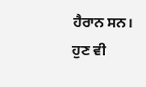ਹੈਰਾਨ ਸਨ। ਹੁਣ ਵੀ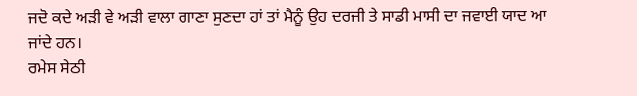ਜਦੋ ਕਦੇ ਅੜੀ ਵੇ ਅੜੀ ਵਾਲਾ ਗਾਣਾ ਸੁਣਦਾ ਹਾਂ ਤਾਂ ਮੈਨੂੰ ਉਹ ਦਰਜੀ ਤੇ ਸਾਡੀ ਮਾਸੀ ਦਾ ਜਵਾਈ ਯਾਦ ਆ ਜਾਂਦੇ ਹਨ।
ਰਮੇਸ ਸੇਠੀ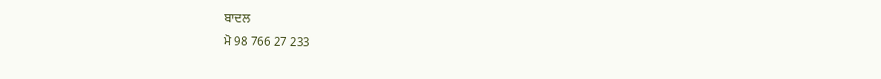ਬਾਦਲ
ਮੋ 98 766 27 233